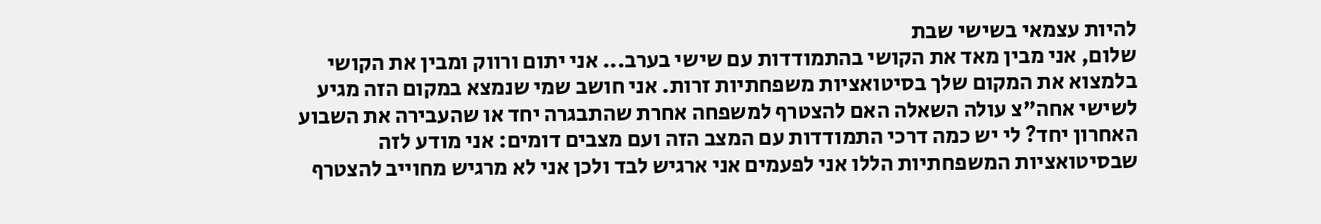להיות עצמאי בשישי שבת
שלום, אני מבין מאד את הקושי בהתמודדות עם שישי בערב... אני יתום ורווק ומבין את הקושי בלמצוא את המקום שלך בסיטואציות משפחתיות זרות. אני חושב שמי שנמצא במקום הזה מגיע לשישי אחה"צ עולה השאלה האם להצטרף למשפחה אחרת שהתבגרה יחד או שהעבירה את השבוע האחרון יחד? לי יש כמה דרכי התמודדות עם המצב הזה ועם מצבים דומים: אני מודע לזה שבסיטואציות המשפחתיות הללו אני לפעמים אני ארגיש לבד ולכן אני לא מרגיש מחוייב להצטרף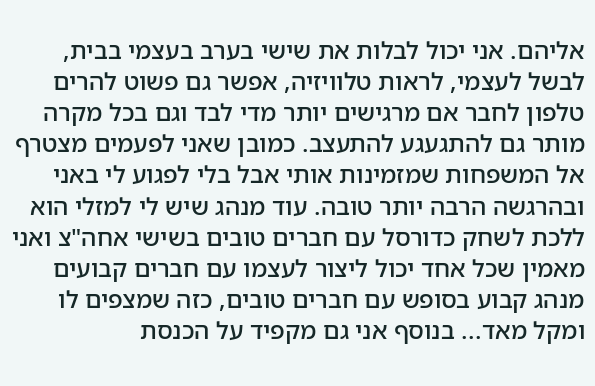אליהם. אני יכול לבלות את שישי בערב בעצמי בבית, לבשל לעצמי, לראות טלוויזיה, אפשר גם פשוט להרים טלפון לחבר אם מרגישים יותר מדי לבד וגם בכל מקרה מותר גם להתגעגע להתעצב. כמובן שאני לפעמים מצטרף אל המשפחות שמזמינות אותי אבל בלי לפגוע לי באני ובהרגשה הרבה יותר טובה. עוד מנהג שיש לי למזלי הוא ללכת לשחק כדורסל עם חברים טובים בשישי אחה"צ ואני מאמין שכל אחד יכול ליצור לעצמו עם חברים קבועים מנהג קבוע בסופש עם חברים טובים, כזה שמצפים לו ומקל מאד... בנוסף אני גם מקפיד על הכנסת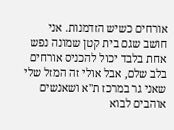אורחים כשיש הזדמנות. אני חושב שגם בית קטן שמונה נפש אחת בלבד יכול להכניס אורחים בלב שלם, אבל אולי זה המזל שלי שאני גר במרכז ת"א ושאנשים אוהבים לבוא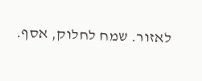לאזור. שמח לחלוק, אסף.